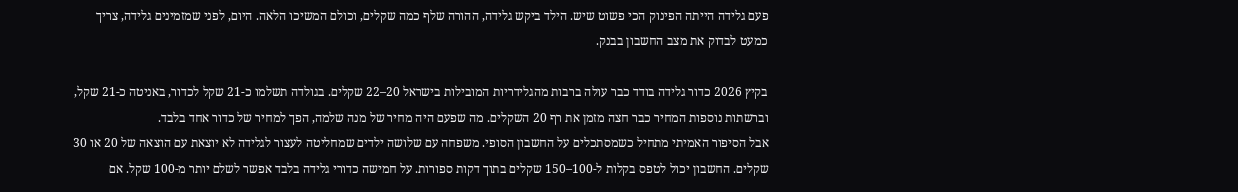פעם גלידה הייתה הפינוק הכי פשוט שיש. הילד ביקש גלידה, ההורה שלף כמה שקלים, וכולם המשיכו הלאה. היום, לפני שמזמינים גלידה, צריך כמעט לבדוק את מצב החשבון בבנק.

בקיץ 2026 כדור גלידה בודד כבר עולה ברבות מהגלידריות המובילות בישראל 20–22 שקלים. בגולדה תשלמו כ-21 שקל לכדור, באניטה כ-21 שקל, וברשתות נוספות המחיר כבר חצה מזמן את רף 20 השקלים. מה שפעם היה מחיר של מנה שלמה, הפך למחיר של כדור אחד בלבד.
אבל הסיפור האמיתי מתחיל כשמסתכלים על החשבון הסופי. משפחה עם שלושה ילדים שמחליטה לעצור לגלידה לא יוצאת עם הוצאה של 20 או 30 שקלים. החשבון יכול לטפס בקלות ל-100–150 שקלים בתוך דקות ספורות. על חמישה כדורי גלידה בלבד אפשר לשלם יותר מ-100 שקל. אם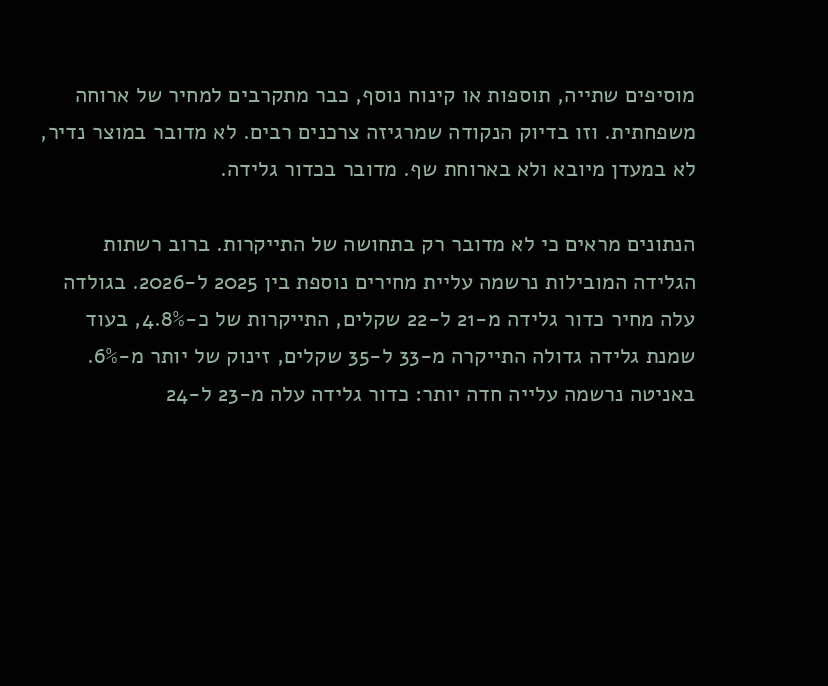מוסיפים שתייה, תוספות או קינוח נוסף, כבר מתקרבים למחיר של ארוחה משפחתית. וזו בדיוק הנקודה שמרגיזה צרכנים רבים. לא מדובר במוצר נדיר, לא במעדן מיובא ולא בארוחת שף. מדובר בכדור גלידה.

הנתונים מראים כי לא מדובר רק בתחושה של התייקרות. ברוב רשתות הגלידה המובילות נרשמה עליית מחירים נוספת בין 2025 ל-2026. בגולדה עלה מחיר כדור גלידה מ-21 ל-22 שקלים, התייקרות של כ-4.8%, בעוד שמנת גלידה גדולה התייקרה מ-33 ל-35 שקלים, זינוק של יותר מ-6%. באניטה נרשמה עלייה חדה יותר: כדור גלידה עלה מ-23 ל-24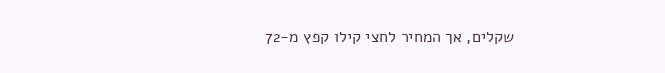שקלים, אך המחיר לחצי קילו קפץ מ-72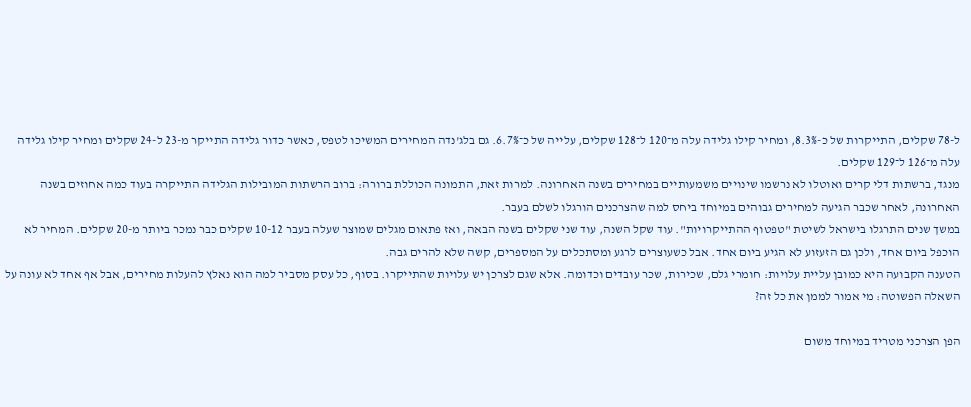ל-78 שקלים, התייקרות של כ-8.3%, ומחיר קילו גלידה עלה מ־120 ל־128 שקלים, עלייה של כ־6.7%. גם בלג'נדה המחירים המשיכו לטפס, כאשר כדור גלידה התייקר מ-23 ל-24 שקלים ומחיר קילו גלידה עלה מ־126 ל־129 שקלים.
מנגד, ברשתות דלי קרים ואוטלו לא נרשמו שינויים משמעותיים במחירים בשנה האחרונה. למרות זאת, התמונה הכוללת ברורה: ברוב הרשתות המובילות הגלידה התייקרה בעוד כמה אחוזים בשנה האחרונה, לאחר שכבר הגיעה למחירים גבוהים במיוחד ביחס למה שהצרכנים הורגלו לשלם בעבר.
במשך שנים התרגלו בישראל לשיטת "טפטוף ההתייקרויות". עוד שקל השנה, עוד שני שקלים בשנה הבאה, ואז פתאום מגלים שמוצר שעלה בעבר 10-12 שקלים כבר נמכר ביותר מ-20 שקלים. המחיר לא הוכפל ביום אחד, ולכן גם הזעזוע לא הגיע ביום אחד. אבל כשעוצרים לרגע ומסתכלים על המספרים, קשה שלא להרים גבה.
הטענה הקבועה היא כמובן עליית עלויות: חומרי גלם, שכירות, שכר עובדים וכדומה. אלא שגם לצרכן יש עלויות שהתייקרו. בסוף, כל עסק מסביר למה הוא נאלץ להעלות מחירים, אבל אף אחד לא עונה על השאלה הפשוטה: מי אמור לממן את כל זה?

הפן הצרכני מטריד במיוחד משום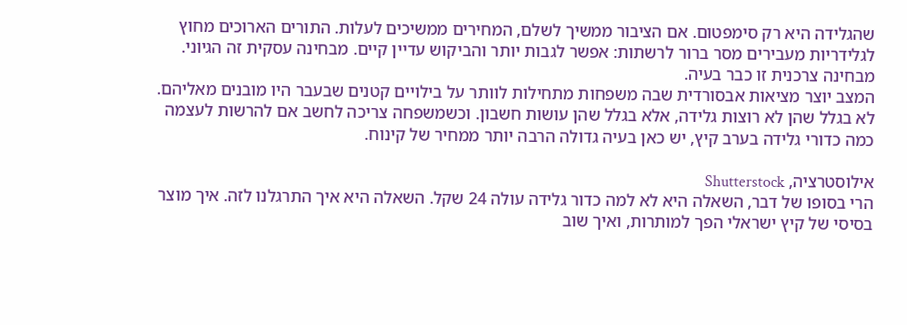שהגלידה היא רק סימפטום. אם הציבור ממשיך לשלם, המחירים ממשיכים לעלות. התורים הארוכים מחוץ לגלידריות מעבירים מסר ברור לרשתות: אפשר לגבות יותר והביקוש עדיין קיים. מבחינה עסקית זה הגיוני. מבחינה צרכנית זו כבר בעיה.
המצב יוצר מציאות אבסורדית שבה משפחות מתחילות לוותר על בילויים קטנים שבעבר היו מובנים מאליהם. לא בגלל שהן לא רוצות גלידה, אלא בגלל שהן עושות חשבון. וכשמשפחה צריכה לחשב אם להרשות לעצמה כמה כדורי גלידה בערב קיץ, יש כאן בעיה גדולה הרבה יותר ממחיר של קינוח.

אילוסטרציה, Shutterstock
הרי בסופו של דבר, השאלה היא לא למה כדור גלידה עולה 24 שקל. השאלה היא איך התרגלנו לזה. איך מוצר בסיסי של קיץ ישראלי הפך למותרות, ואיך שוב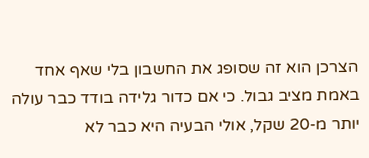הצרכן הוא זה שסופג את החשבון בלי שאף אחד באמת מציב גבול. כי אם כדור גלידה בודד כבר עולה יותר מ-20 שקל, אולי הבעיה היא כבר לא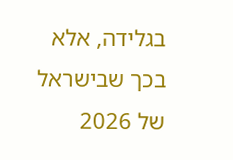בגלידה, אלא בכך שבישראל של 2026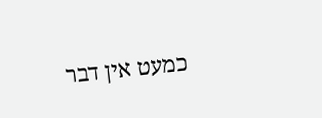כמעט אין דבר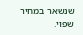שנשאר במחיר שפוי.